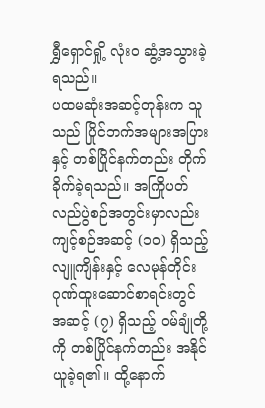ရွှီရှောင်ရှို့ လုံးဝ ဆွံ့အသွားခဲ့ရသည်။
ပထမဆုံးအဆင့်တုန်းက သူသည် ပြိုင်ဘက်အများအပြားနှင့် တစ်ပြိုင်နက်တည်း တိုက်ခိုက်ခဲ့ရသည်။ အကြိုပတ်လည်ပွဲစဉ်အတွင်းမှာလည်း ကျင့်စဉ်အဆင့် (၁၀) ရှိသည့် လျူကျိန်းနှင့် လေမုန်တိုင်းဂုဏ်ထူးဆောင်စာရင်းတွင် အဆင့် (၇) ရှိသည့် ဝမ်ချုံတို့ကို တစ်ပြိုင်နက်တည်း အနိုင်ယူခဲ့ရ၏။ ထို့နောက်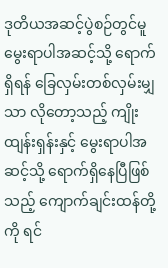ဒုတိယအဆင့်ပွဲစဉ်တွင်မူ မွေးရာပါအဆင့်သို့ ရောက်ရှိရန် ခြေလှမ်းတစ်လှမ်းမျှသာ လိုတော့သည့် ကျိုးထျန်းရှန်းနှင့် မွေးရာပါအဆင့်သို့ ရောက်ရှိနေပြီဖြစ်သည့် ကျောက်ချင်းထန်တို့ကို ရင်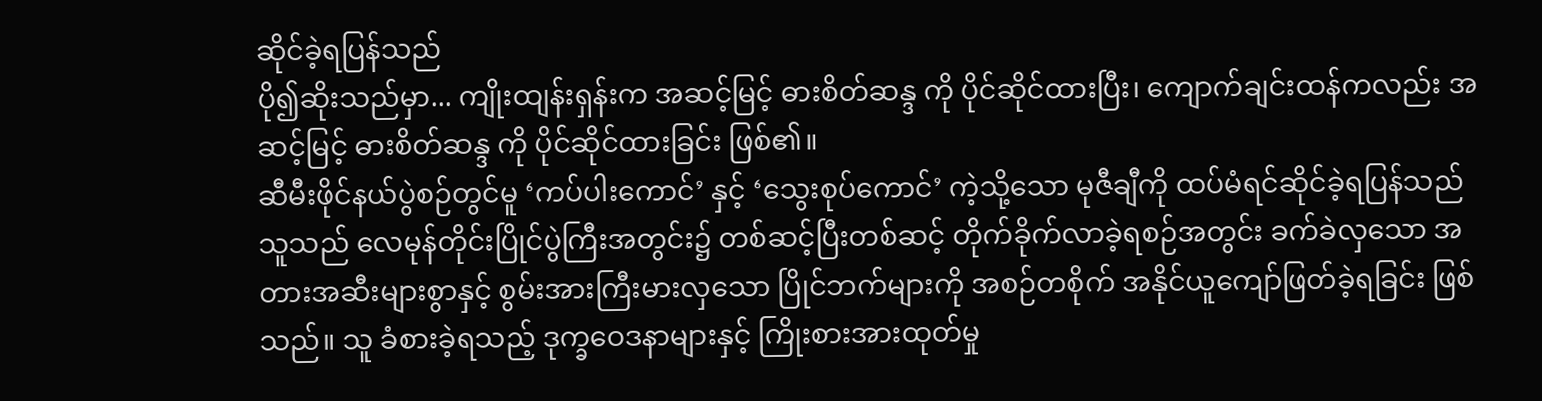ဆိုင်ခဲ့ရပြန်သည်
ပို၍ဆိုးသည်မှာ... ကျိုးထျန်းရှန်းက အဆင့်မြင့် ဓားစိတ်ဆန္ဒ ကို ပိုင်ဆိုင်ထားပြီး၊ ကျောက်ချင်းထန်ကလည်း အဆင့်မြင့် ဓားစိတ်ဆန္ဒ ကို ပိုင်ဆိုင်ထားခြင်း ဖြစ်၏။
ဆီမီးဖိုင်နယ်ပွဲစဉ်တွင်မူ ‘ကပ်ပါးကောင်’ နှင့် ‘သွေးစုပ်ကောင်’ ကဲ့သို့သော မုဇီချီကို ထပ်မံရင်ဆိုင်ခဲ့ရပြန်သည်
သူသည် လေမုန်တိုင်းပြိုင်ပွဲကြီးအတွင်း၌ တစ်ဆင့်ပြီးတစ်ဆင့် တိုက်ခိုက်လာခဲ့ရစဉ်အတွင်း ခက်ခဲလှသော အတားအဆီးများစွာနှင့် စွမ်းအားကြီးမားလှသော ပြိုင်ဘက်များကို အစဉ်တစိုက် အနိုင်ယူကျော်ဖြတ်ခဲ့ရခြင်း ဖြစ်သည်။ သူ ခံစားခဲ့ရသည့် ဒုက္ခဝေဒနာများနှင့် ကြိုးစားအားထုတ်မှု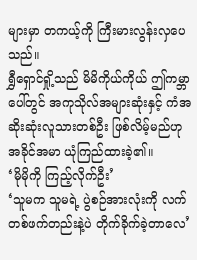များမှာ တကယ့်ကို ကြီးမားလွန်းလှပေသည်။
ရွှီရှောင်ရှို့သည် မိမိကိုယ်ကိုယ် ဤကမ္ဘာပေါ်တွင် အကုသိုလ်အများဆုံးနှင့် ကံအဆိုးဆုံးလူသားတစ်ဦး ဖြစ်လိမ့်မည်ဟု အခိုင်အမာ ယုံကြည်ထားခဲ့၏။
‘မိုမိုကို ကြည့်လိုက်ဦး’
‘သူမက သူမရဲ့ ပွဲစဉ်အားလုံးကို လက်တစ်ဖက်တည်းနဲ့ပဲ တိုက်ခိုက်ခဲ့တာလေ’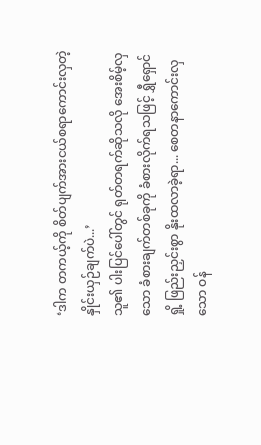‘ဒါက တကယ့်ကို စိတ်ပျက်အားငယ်စရာကောင်းလှတဲ့ နှိုင်းယှဉ်ချက်ပဲ...’
သူ၏ ပါးပြင်ပေါ်တွင် ရုတ်တရက်ဆိုသလို အေးစိမ့်လှသော ခံစားချက်တစ်ခုကို ခံစားလိုက်ရသဖြင့် ရွှီရှောင်ရှို့ ဖြည်းညှင်းစွာ နိုးထလာခဲ့ရာ... စေတနာကောင်းလှသော ဝန်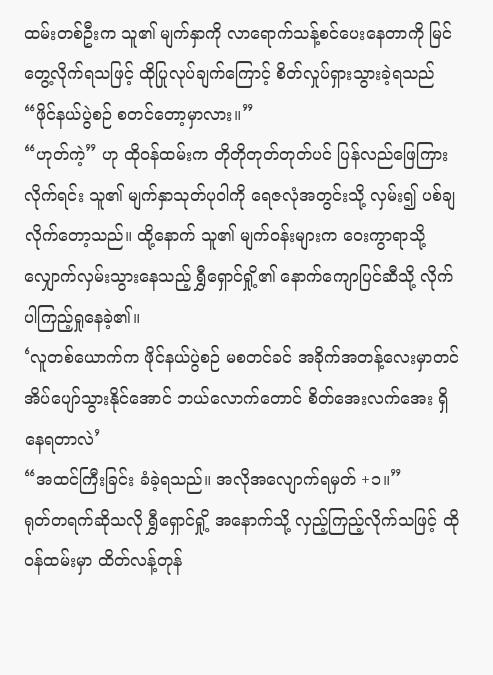ထမ်းတစ်ဦးက သူ၏ မျက်နှာကို လာရောက်သန့်စင်ပေးနေတာကို မြင်တွေ့လိုက်ရသဖြင့် ထိုပြုလုပ်ချက်ကြောင့် စိတ်လှုပ်ရှားသွားခဲ့ရသည်
“ဖိုင်နယ်ပွဲစဉ် စတင်တော့မှာလား။”
“ဟုတ်ကဲ့” ဟု ထိုဝန်ထမ်းက တိုတိုတုတ်တုတ်ပင် ပြန်လည်ဖြေကြားလိုက်ရင်း သူ၏ မျက်နှာသုတ်ပုဝါကို ရေဇလုံအတွင်းသို့ လှမ်း၍ ပစ်ချလိုက်တော့သည်။ ထို့နောက် သူ၏ မျက်ဝန်းများက ဝေးကွာရာသို့ လျှောက်လှမ်းသွားနေသည့် ရွှီရှောင်ရှို့၏ နောက်ကျောပြင်ဆီသို့ လိုက်ပါကြည့်ရှုနေခဲ့၏။
‘လူတစ်ယောက်က ဖိုင်နယ်ပွဲစဉ် မစတင်ခင် အခိုက်အတန့်လေးမှာတင် အိပ်ပျော်သွားနိုင်အောင် ဘယ်လောက်တောင် စိတ်အေးလက်အေး ရှိနေရတာလဲ’
“အထင်ကြီးခြင်း ခံခဲ့ရသည်။ အလိုအလျောက်ရမှတ် +၁။”
ရုတ်တရက်ဆိုသလို ရွှီရှောင်ရှို့ အနောက်သို့ လှည့်ကြည့်လိုက်သဖြင့် ထိုဝန်ထမ်းမှာ ထိတ်လန့်တုန်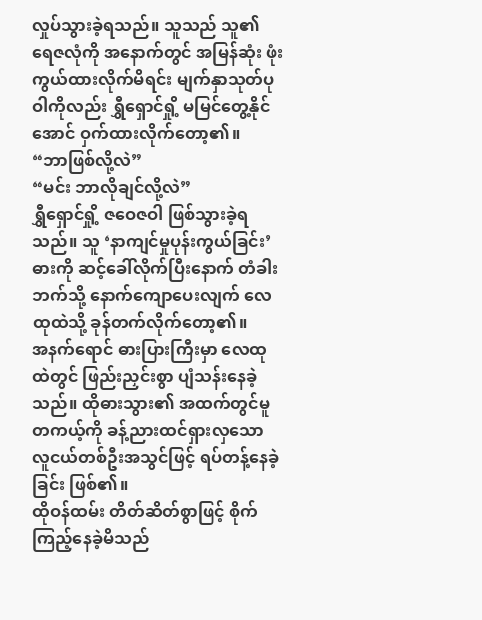လှုပ်သွားခဲ့ရသည်။ သူသည် သူ၏ ရေဇလုံကို အနောက်တွင် အမြန်ဆုံး ဖုံးကွယ်ထားလိုက်မိရင်း မျက်နှာသုတ်ပုဝါကိုလည်း ရွှီရှောင်ရှို့ မမြင်တွေ့နိုင်အောင် ဝှက်ထားလိုက်တော့၏။
“ဘာဖြစ်လို့လဲ”
“မင်း ဘာလိုချင်လို့လဲ”
ရွှီရှောင်ရှို့ ဇဝေဇဝါ ဖြစ်သွားခဲ့ရသည်။ သူ ‘နာကျင်မှုပုန်းကွယ်ခြင်း’ ဓားကို ဆင့်ခေါ်လိုက်ပြီးနောက် တံခါးဘက်သို့ နောက်ကျောပေးလျက် လေထုထဲသို့ ခုန်တက်လိုက်တော့၏။
အနက်ရောင် ဓားပြားကြီးမှာ လေထုထဲတွင် ဖြည်းညှင်းစွာ ပျံသန်းနေခဲ့သည်။ ထိုဓားသွား၏ အထက်တွင်မူ တကယ့်ကို ခန့်ညားထင်ရှားလှသော လူငယ်တစ်ဦးအသွင်ဖြင့် ရပ်တန့်နေခဲ့ခြင်း ဖြစ်၏။
ထိုဝန်ထမ်း တိတ်ဆိတ်စွာဖြင့် စိုက်ကြည့်နေခဲ့မိသည်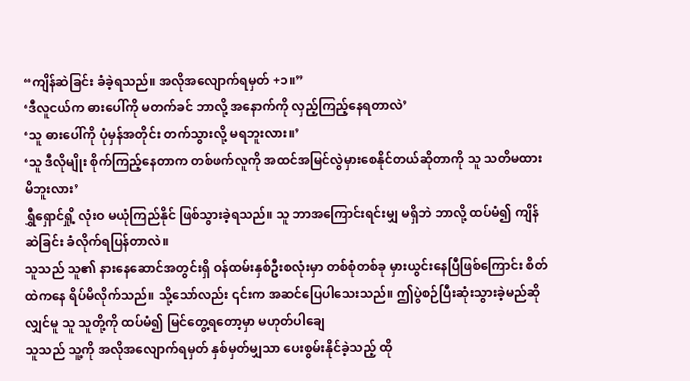“ကျိန်ဆဲခြင်း ခံခဲ့ရသည်။ အလိုအလျောက်ရမှတ် +၁။”
‘ဒီလူငယ်က ဓားပေါ်ကို မတက်ခင် ဘာလို့ အနောက်ကို လှည့်ကြည့်နေရတာလဲ’
‘သူ ဓားပေါ်ကို ပုံမှန်အတိုင်း တက်သွားလို့ မရဘူးလား။’
‘သူ ဒီလိုမျိုး စိုက်ကြည့်နေတာက တစ်ဖက်လူကို အထင်အမြင်လွဲမှားစေနိုင်တယ်ဆိုတာကို သူ သတိမထားမိဘူးလား’
ရွှီရှောင်ရှို့ လုံးဝ မယုံကြည်နိုင် ဖြစ်သွားခဲ့ရသည်။ သူ ဘာအကြောင်းရင်းမျှ မရှိဘဲ ဘာလို့ ထပ်မံ၍ ကျိန်ဆဲခြင်း ခံလိုက်ရပြန်တာလဲ။
သူသည် သူ၏ နားနေဆောင်အတွင်းရှိ ဝန်ထမ်းနှစ်ဦးစလုံးမှာ တစ်စုံတစ်ခု မှားယွင်းနေပြီဖြစ်ကြောင်း စိတ်ထဲကနေ ရိပ်မိလိုက်သည်။ သို့သော်လည်း ၎င်းက အဆင်ပြေပါသေးသည်။ ဤပွဲစဉ်ပြီးဆုံးသွားခဲ့မည်ဆိုလျှင်မူ သူ သူတို့ကို ထပ်မံ၍ မြင်တွေ့ရတော့မှာ မဟုတ်ပါချေ
သူသည် သူ့ကို အလိုအလျောက်ရမှတ် နှစ်မှတ်မျှသာ ပေးစွမ်းနိုင်ခဲ့သည့် ထို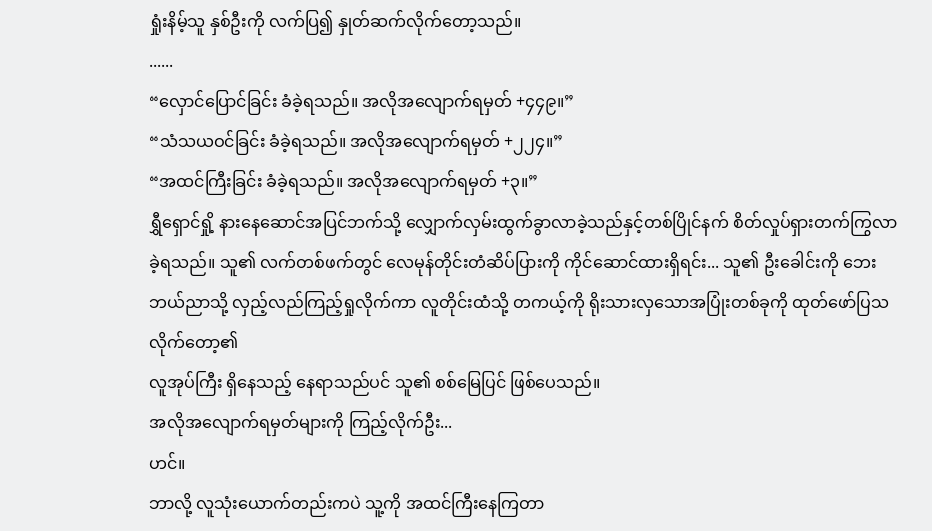ရှုံးနိမ့်သူ နှစ်ဦးကို လက်ပြ၍ နှုတ်ဆက်လိုက်တော့သည်။
......
“လှောင်ပြောင်ခြင်း ခံခဲ့ရသည်။ အလိုအလျောက်ရမှတ် +၄၄၉။”
“သံသယဝင်ခြင်း ခံခဲ့ရသည်။ အလိုအလျောက်ရမှတ် +၂၂၄။”
“အထင်ကြီးခြင်း ခံခဲ့ရသည်။ အလိုအလျောက်ရမှတ် +၃။”
ရွှီရှောင်ရှို့ နားနေဆောင်အပြင်ဘက်သို့ လျှောက်လှမ်းထွက်ခွာလာခဲ့သည်နှင့်တစ်ပြိုင်နက် စိတ်လှုပ်ရှားတက်ကြွလာခဲ့ရသည်။ သူ၏ လက်တစ်ဖက်တွင် လေမုန်တိုင်းတံဆိပ်ပြားကို ကိုင်ဆောင်ထားရှိရင်း... သူ၏ ဦးခေါင်းကို ဘေးဘယ်ညာသို့ လှည့်လည်ကြည့်ရှုလိုက်ကာ လူတိုင်းထံသို့ တကယ့်ကို ရိုးသားလှသောအပြုံးတစ်ခုကို ထုတ်ဖော်ပြသလိုက်တော့၏
လူအုပ်ကြီး ရှိနေသည့် နေရာသည်ပင် သူ၏ စစ်မြေပြင် ဖြစ်ပေသည်။
အလိုအလျောက်ရမှတ်များကို ကြည့်လိုက်ဦး...
ဟင်။
ဘာလို့ လူသုံးယောက်တည်းကပဲ သူ့ကို အထင်ကြီးနေကြတာ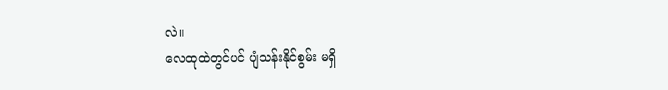လဲ။
လေထုထဲတွင်ပင် ပျံသန်းနိုင်စွမ်း မရှိ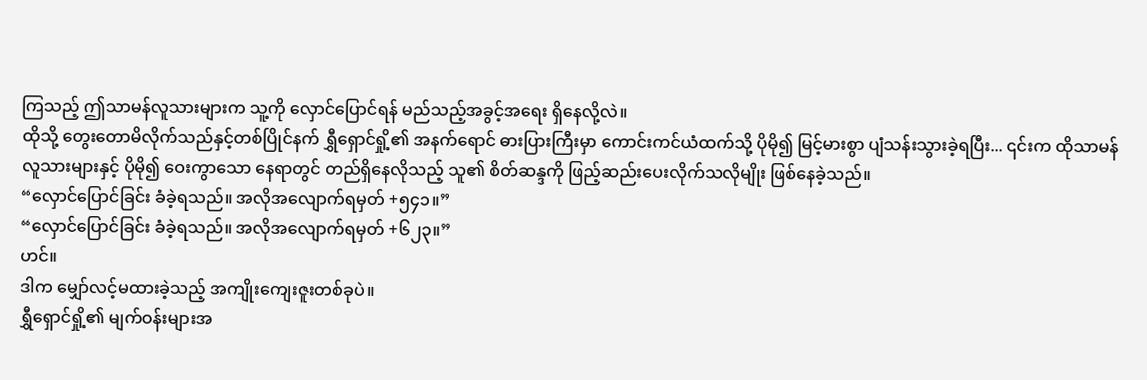ကြသည့် ဤသာမန်လူသားများက သူ့ကို လှောင်ပြောင်ရန် မည်သည့်အခွင့်အရေး ရှိနေလို့လဲ။
ထိုသို့ တွေးတောမိလိုက်သည်နှင့်တစ်ပြိုင်နက် ရွှီရှောင်ရှို့၏ အနက်ရောင် ဓားပြားကြီးမှာ ကောင်းကင်ယံထက်သို့ ပိုမို၍ မြင့်မားစွာ ပျံသန်းသွားခဲ့ရပြီး... ၎င်းက ထိုသာမန်လူသားများနှင့် ပိုမို၍ ဝေးကွာသော နေရာတွင် တည်ရှိနေလိုသည့် သူ၏ စိတ်ဆန္ဒကို ဖြည့်ဆည်းပေးလိုက်သလိုမျိုး ဖြစ်နေခဲ့သည်။
“လှောင်ပြောင်ခြင်း ခံခဲ့ရသည်။ အလိုအလျောက်ရမှတ် +၅၄၁။”
“လှောင်ပြောင်ခြင်း ခံခဲ့ရသည်။ အလိုအလျောက်ရမှတ် +၆၂၃။”
ဟင်။
ဒါက မျှော်လင့်မထားခဲ့သည့် အကျိုးကျေးဇူးတစ်ခုပဲ။
ရွှီရှောင်ရှို့၏ မျက်ဝန်းများအ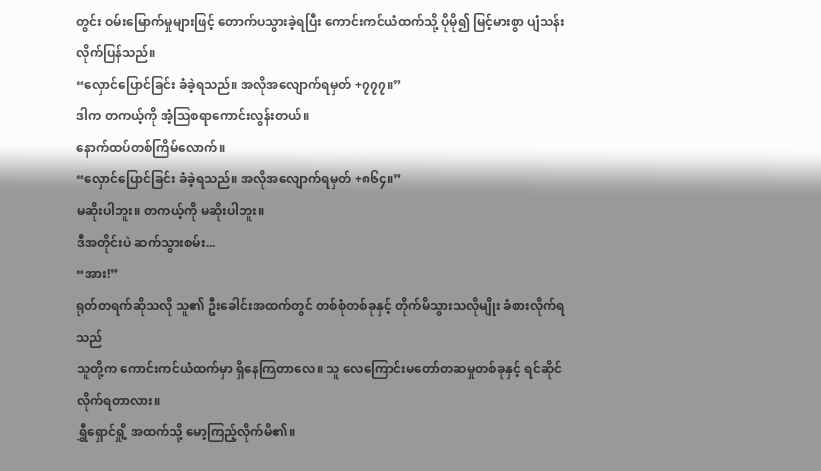တွင်း ဝမ်းမြောက်မှုများဖြင့် တောက်ပသွားခဲ့ရပြီး ကောင်းကင်ယံထက်သို့ ပိုမို၍ မြင့်မားစွာ ပျံသန်းလိုက်ပြန်သည်။
“လှောင်ပြောင်ခြင်း ခံခဲ့ရသည်။ အလိုအလျောက်ရမှတ် +၇၇၇။”
ဒါက တကယ့်ကို အံ့သြစရာကောင်းလွန်းတယ်။
နောက်ထပ်တစ်ကြိမ်လောက်။
“လှောင်ပြောင်ခြင်း ခံခဲ့ရသည်။ အလိုအလျောက်ရမှတ် +၈၆၄။”
မဆိုးပါဘူး။ တကယ့်ကို မဆိုးပါဘူး။
ဒီအတိုင်းပဲ ဆက်သွားစမ်း...
“အား!”
ရုတ်တရက်ဆိုသလို သူ၏ ဦးခေါင်းအထက်တွင် တစ်စုံတစ်ခုနှင့် တိုက်မိသွားသလိုမျိုး ခံစားလိုက်ရသည်
သူတို့က ကောင်းကင်ယံထက်မှာ ရှိနေကြတာလေ။ သူ လေကြောင်းမတော်တဆမှုတစ်ခုနှင့် ရင်ဆိုင်လိုက်ရတာလား။
ရွှီရှောင်ရှို့ အထက်သို့ မော့ကြည့်လိုက်မိ၏။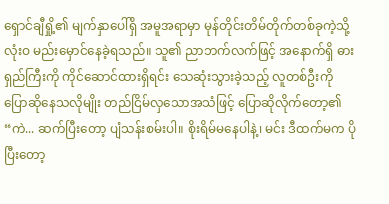ရှောင်ချီရှို့၏ မျက်နှာပေါ်ရှိ အမူအရာမှာ မုန်တိုင်းတိမ်တိုက်တစ်ခုကဲ့သို့ လုံးဝ မည်းမှောင်နေခဲ့ရသည်။ သူ၏ ညာဘက်လက်ဖြင့် အနောက်ရှိ ဓားရှည်ကြီးကို ကိုင်ဆောင်ထားရှိရင်း သေဆုံးသွားခဲ့သည့် လူတစ်ဦးကို ပြောဆိုနေသလိုမျိုး တည်ငြိမ်လှသောအသံဖြင့် ပြောဆိုလိုက်တော့၏
“ကဲ... ဆက်ပြီးတော့ ပျံသန်းစမ်းပါ။ စိုးရိမ်မနေပါနဲ့၊ မင်း ဒီထက်မက ပိုပြီးတော့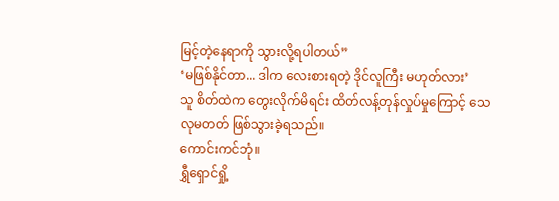မြင့်တဲ့နေရာကို သွားလို့ရပါတယ်”
‘မဖြစ်နိုင်တာ... ဒါက လေးစားရတဲ့ ဒိုင်လူကြီး မဟုတ်လား’
သူ စိတ်ထဲက တွေးလိုက်မိရင်း ထိတ်လန့်တုန်လှုပ်မှုကြောင့် သေလုမတတ် ဖြစ်သွားခဲ့ရသည်။
ကောင်းကင်ဘုံ။
ရွှီရှောင်ရှို့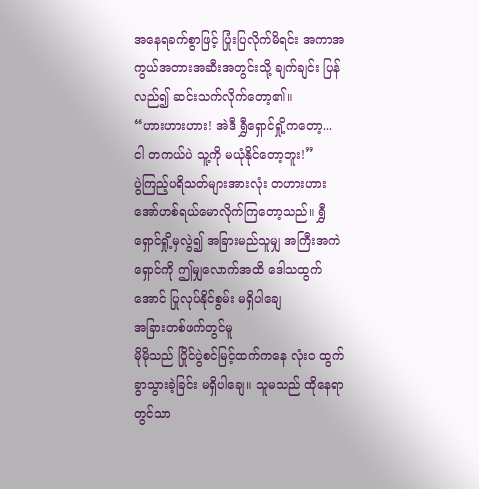အနေရခက်စွာဖြင့် ပြုံးပြလိုက်မိရင်း အကာအကွယ်အတားအဆီးအတွင်းသို့ ချက်ချင်း ပြန်လည်၍ ဆင်းသက်လိုက်တော့၏။
“ဟားဟားဟား! အဲဒီ ရွှီရှောင်ရှို့ကတော့... ငါ တကယ်ပဲ သူ့ကို မယုံနိုင်တော့ဘူး!”
ပွဲကြည့်ပရိသတ်များအားလုံး တဟားဟား အော်ဟစ်ရယ်မောလိုက်ကြတော့သည်။ ရွှီရှောင်ရှို့မှလွဲ၍ အခြားမည်သူမျှ အကြီးအကဲရှောင်ကို ဤမျှလောက်အထိ ဒေါသထွက်အောင် ပြုလုပ်နိုင်စွမ်း မရှိပါချေ
အခြားတစ်ဖက်တွင်မူ
မိုမိုသည် ပြိုင်ပွဲစင်မြင့်ထက်ကနေ လုံးဝ ထွက်ခွာသွားခဲ့ခြင်း မရှိပါချေ။ သူမသည် ထိုနေရာတွင်သာ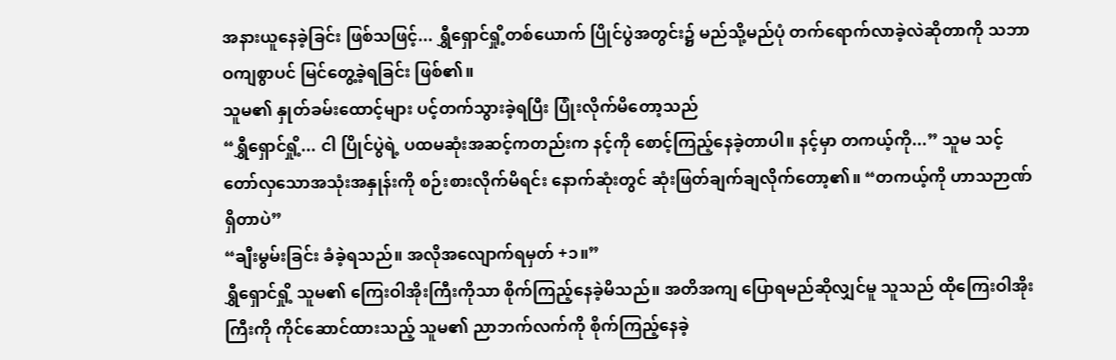အနားယူနေခဲ့ခြင်း ဖြစ်သဖြင့်... ရွှီရှောင်ရှို့တစ်ယောက် ပြိုင်ပွဲအတွင်း၌ မည်သို့မည်ပုံ တက်ရောက်လာခဲ့လဲဆိုတာကို သဘာဝကျစွာပင် မြင်တွေ့ခဲ့ရခြင်း ဖြစ်၏။
သူမ၏ နှုတ်ခမ်းထောင့်များ ပင့်တက်သွားခဲ့ရပြီး ပြုံးလိုက်မိတော့သည်
“ရွှီရှောင်ရှို့... ငါ ပြိုင်ပွဲရဲ့ ပထမဆုံးအဆင့်ကတည်းက နင့်ကို စောင့်ကြည့်နေခဲ့တာပါ။ နင့်မှာ တကယ့်ကို...” သူမ သင့်တော်လှသောအသုံးအနှုန်းကို စဉ်းစားလိုက်မိရင်း နောက်ဆုံးတွင် ဆုံးဖြတ်ချက်ချလိုက်တော့၏။ “တကယ့်ကို ဟာသဉာဏ် ရှိတာပဲ”
“ချီးမွမ်းခြင်း ခံခဲ့ရသည်။ အလိုအလျောက်ရမှတ် +၁။”
ရွှီရှောင်ရှို့ သူမ၏ ကြေးဝါအိုးကြီးကိုသာ စိုက်ကြည့်နေခဲ့မိသည်။ အတိအကျ ပြောရမည်ဆိုလျှင်မူ သူသည် ထိုကြေးဝါအိုးကြီးကို ကိုင်ဆောင်ထားသည့် သူမ၏ ညာဘက်လက်ကို စိုက်ကြည့်နေခဲ့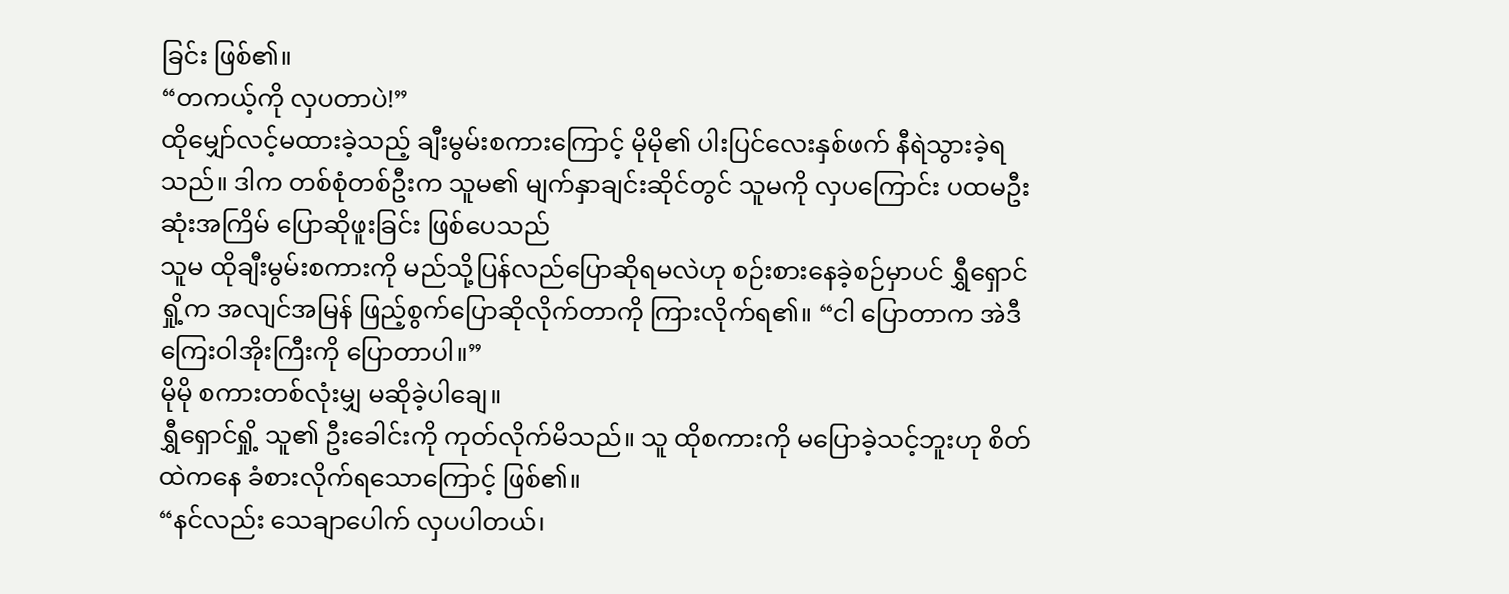ခြင်း ဖြစ်၏။
“တကယ့်ကို လှပတာပဲ!”
ထိုမျှော်လင့်မထားခဲ့သည့် ချီးမွမ်းစကားကြောင့် မိုမို၏ ပါးပြင်လေးနှစ်ဖက် နီရဲသွားခဲ့ရသည်။ ဒါက တစ်စုံတစ်ဦးက သူမ၏ မျက်နှာချင်းဆိုင်တွင် သူမကို လှပကြောင်း ပထမဦးဆုံးအကြိမ် ပြောဆိုဖူးခြင်း ဖြစ်ပေသည်
သူမ ထိုချီးမွမ်းစကားကို မည်သို့ပြန်လည်ပြောဆိုရမလဲဟု စဉ်းစားနေခဲ့စဉ်မှာပင် ရွှီရှောင်ရှို့က အလျင်အမြန် ဖြည့်စွက်ပြောဆိုလိုက်တာကို ကြားလိုက်ရ၏။ “ငါ ပြောတာက အဲဒီ ကြေးဝါအိုးကြီးကို ပြောတာပါ။”
မိုမို စကားတစ်လုံးမျှ မဆိုခဲ့ပါချေ။
ရွှီရှောင်ရှို့ သူ၏ ဦးခေါင်းကို ကုတ်လိုက်မိသည်။ သူ ထိုစကားကို မပြောခဲ့သင့်ဘူးဟု စိတ်ထဲကနေ ခံစားလိုက်ရသောကြောင့် ဖြစ်၏။
“နင်လည်း သေချာပေါက် လှပပါတယ်၊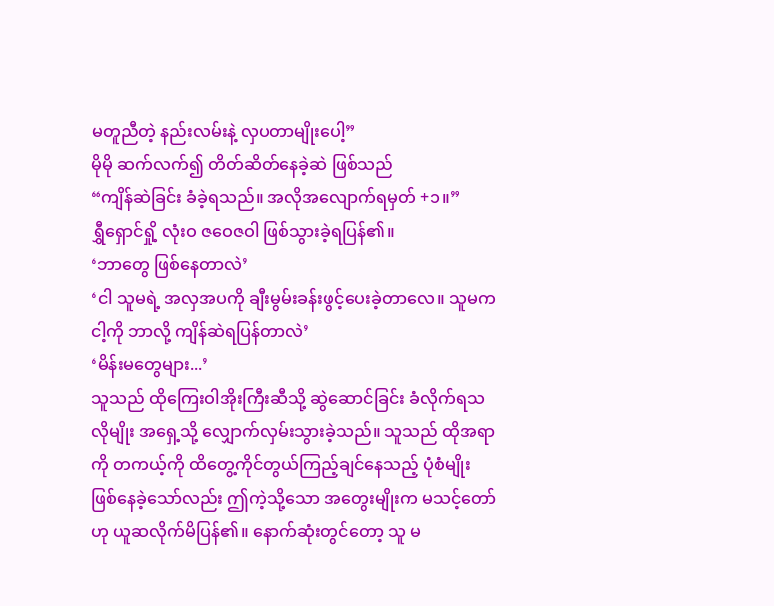မတူညီတဲ့ နည်းလမ်းနဲ့ လှပတာမျိုးပေါ့”
မိုမို ဆက်လက်၍ တိတ်ဆိတ်နေခဲ့ဆဲ ဖြစ်သည်
“ကျိန်ဆဲခြင်း ခံခဲ့ရသည်။ အလိုအလျောက်ရမှတ် +၁။”
ရွှီရှောင်ရှို့ လုံးဝ ဇဝေဇဝါ ဖြစ်သွားခဲ့ရပြန်၏။
‘ဘာတွေ ဖြစ်နေတာလဲ’
‘ငါ သူမရဲ့ အလှအပကို ချီးမွမ်းခန်းဖွင့်ပေးခဲ့တာလေ။ သူမက ငါ့ကို ဘာလို့ ကျိန်ဆဲရပြန်တာလဲ’
‘မိန်းမတွေများ...’
သူသည် ထိုကြေးဝါအိုးကြီးဆီသို့ ဆွဲဆောင်ခြင်း ခံလိုက်ရသလိုမျိုး အရှေ့သို့ လျှောက်လှမ်းသွားခဲ့သည်။ သူသည် ထိုအရာကို တကယ့်ကို ထိတွေ့ကိုင်တွယ်ကြည့်ချင်နေသည့် ပုံစံမျိုး ဖြစ်နေခဲ့သော်လည်း ဤကဲ့သို့သော အတွေးမျိုးက မသင့်တော်ဟု ယူဆလိုက်မိပြန်၏။ နောက်ဆုံးတွင်တော့ သူ မ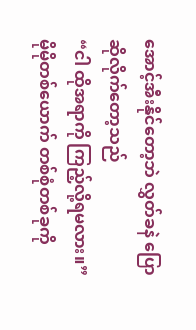အောင့်အီးနိုင်တော့ဘဲ လွှတ်ခနဲ ပြောဆိုလိုက်တော့သည်
“ငါ ထိုအရာကို ကြည့်လို့ရမလား။”
မိုမိုတစ်ယောက် တစ်စုံတစ်ခုကို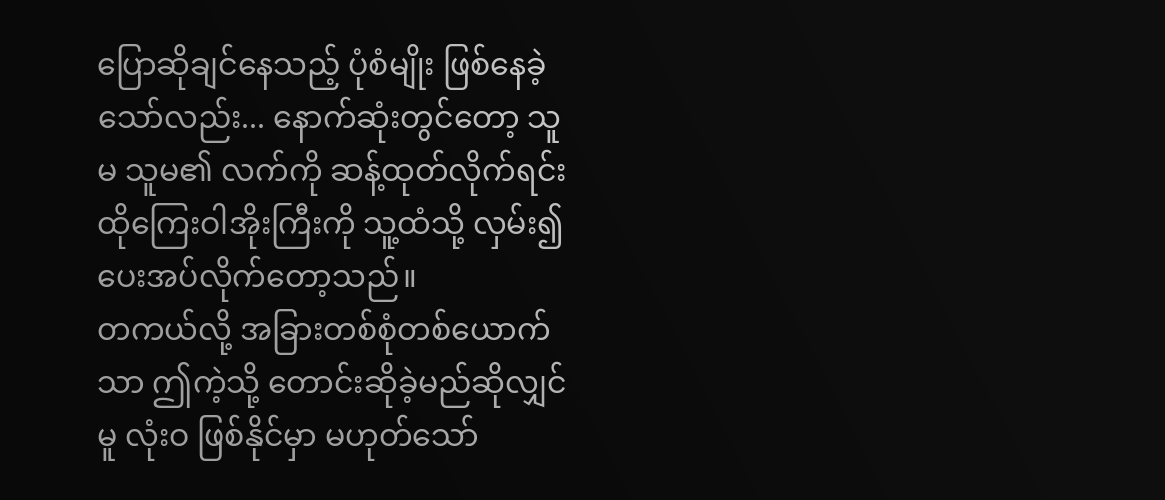ပြောဆိုချင်နေသည့် ပုံစံမျိုး ဖြစ်နေခဲ့သော်လည်း... နောက်ဆုံးတွင်တော့ သူမ သူမ၏ လက်ကို ဆန့်ထုတ်လိုက်ရင်း ထိုကြေးဝါအိုးကြီးကို သူ့ထံသို့ လှမ်း၍ ပေးအပ်လိုက်တော့သည်။
တကယ်လို့ အခြားတစ်စုံတစ်ယောက်သာ ဤကဲ့သို့ တောင်းဆိုခဲ့မည်ဆိုလျှင်မူ လုံးဝ ဖြစ်နိုင်မှာ မဟုတ်သော်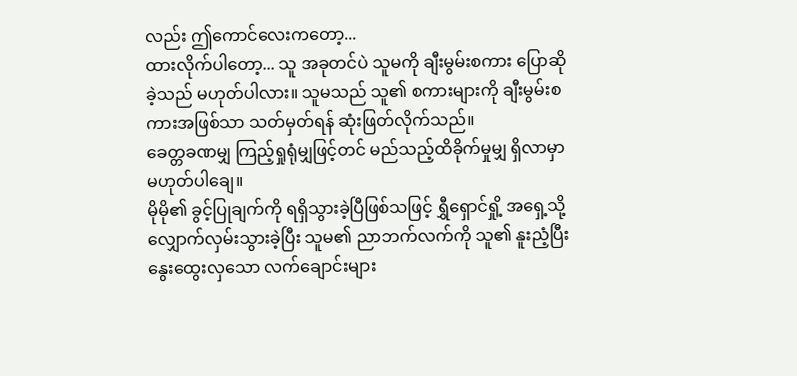လည်း ဤကောင်လေးကတော့...
ထားလိုက်ပါတော့... သူ အခုတင်ပဲ သူမကို ချီးမွမ်းစကား ပြောဆိုခဲ့သည် မဟုတ်ပါလား။ သူမသည် သူ၏ စကားများကို ချီးမွမ်းစကားအဖြစ်သာ သတ်မှတ်ရန် ဆုံးဖြတ်လိုက်သည်။
ခေတ္တခဏမျှ ကြည့်ရှုရုံမျှဖြင့်တင် မည်သည့်ထိခိုက်မှုမျှ ရှိလာမှာ မဟုတ်ပါချေ။
မိုမို၏ ခွင့်ပြုချက်ကို ရရှိသွားခဲ့ပြီဖြစ်သဖြင့် ရွှီရှောင်ရှို့ အရှေ့သို့ လျှောက်လှမ်းသွားခဲ့ပြီး သူမ၏ ညာဘက်လက်ကို သူ၏ နူးညံ့ပြီး နွေးထွေးလှသော လက်ချောင်းများ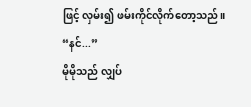ဖြင့် လှမ်း၍ ဖမ်းကိုင်လိုက်တော့သည်။
“နင်...”
မိုမိုသည် လျှပ်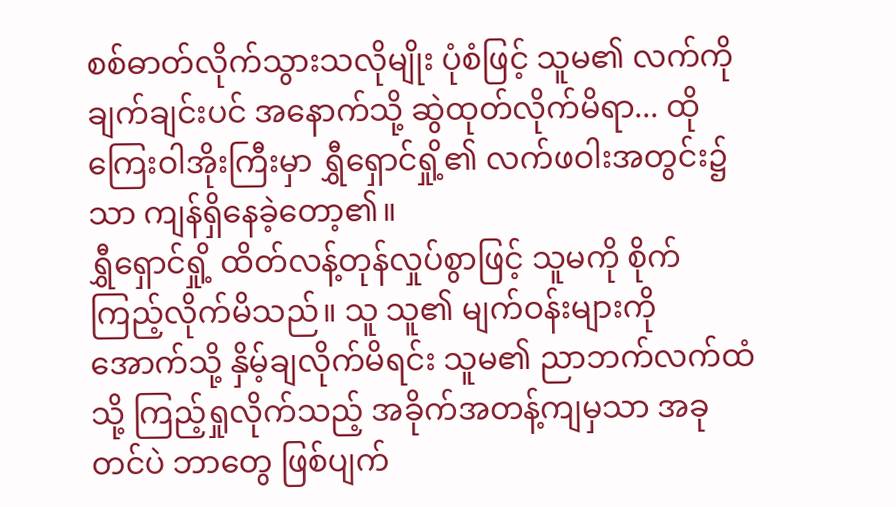စစ်ဓာတ်လိုက်သွားသလိုမျိုး ပုံစံဖြင့် သူမ၏ လက်ကို ချက်ချင်းပင် အနောက်သို့ ဆွဲထုတ်လိုက်မိရာ... ထိုကြေးဝါအိုးကြီးမှာ ရွှီရှောင်ရှို့၏ လက်ဖဝါးအတွင်း၌သာ ကျန်ရှိနေခဲ့တော့၏။
ရွှီရှောင်ရှို့ ထိတ်လန့်တုန်လှုပ်စွာဖြင့် သူမကို စိုက်ကြည့်လိုက်မိသည်။ သူ သူ၏ မျက်ဝန်းများကို အောက်သို့ နှိမ့်ချလိုက်မိရင်း သူမ၏ ညာဘက်လက်ထံသို့ ကြည့်ရှုလိုက်သည့် အခိုက်အတန့်ကျမှသာ အခုတင်ပဲ ဘာတွေ ဖြစ်ပျက်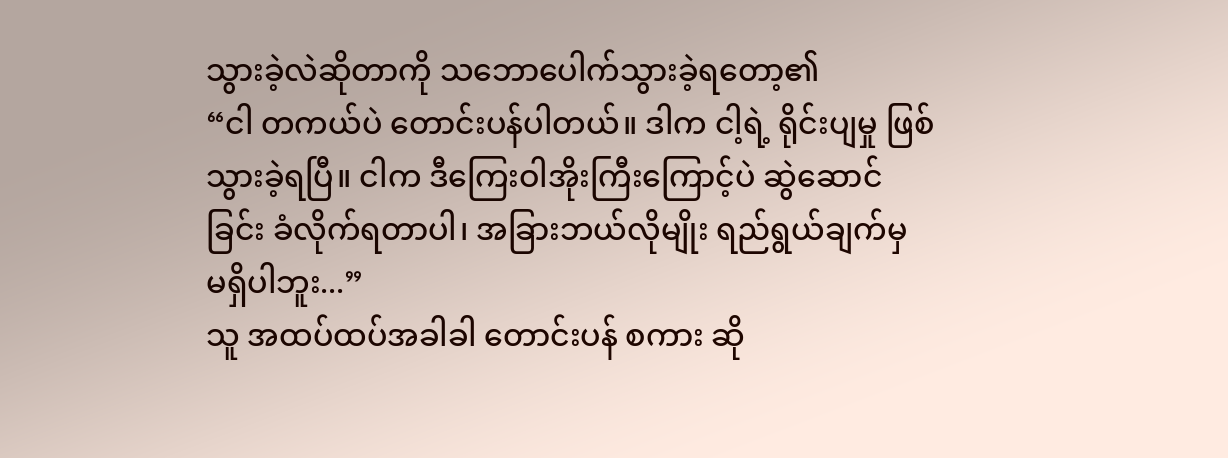သွားခဲ့လဲဆိုတာကို သဘောပေါက်သွားခဲ့ရတော့၏
“ငါ တကယ်ပဲ တောင်းပန်ပါတယ်။ ဒါက ငါ့ရဲ့ ရိုင်းပျမှု ဖြစ်သွားခဲ့ရပြီ။ ငါက ဒီကြေးဝါအိုးကြီးကြောင့်ပဲ ဆွဲဆောင်ခြင်း ခံလိုက်ရတာပါ၊ အခြားဘယ်လိုမျိုး ရည်ရွယ်ချက်မှ မရှိပါဘူး...”
သူ အထပ်ထပ်အခါခါ တောင်းပန် စကား ဆို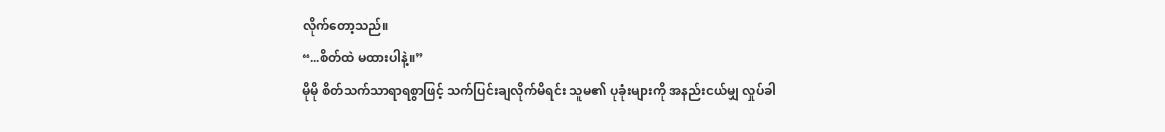လိုက်တော့သည်။
“...စိတ်ထဲ မထားပါနဲ့။”
မိုမို စိတ်သက်သာရာရစွာဖြင့် သက်ပြင်းချလိုက်မိရင်း သူမ၏ ပုခုံးများကို အနည်းငယ်မျှ လှုပ်ခါ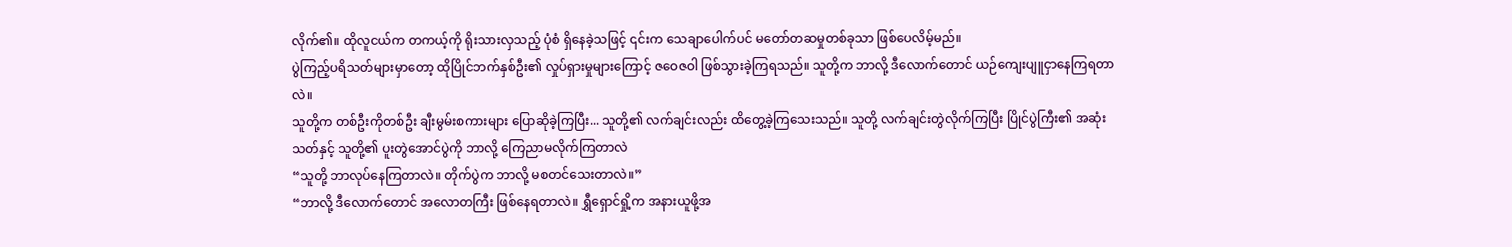လိုက်၏။ ထိုလူငယ်က တကယ့်ကို ရိုးသားလှသည့် ပုံစံ ရှိနေခဲ့သဖြင့် ၎င်းက သေချာပေါက်ပင် မတော်တဆမှုတစ်ခုသာ ဖြစ်ပေလိမ့်မည်။
ပွဲကြည့်ပရိသတ်များမှာတော့ ထိုပြိုင်ဘက်နှစ်ဦး၏ လှုပ်ရှားမှုများကြောင့် ဇဝေဇဝါ ဖြစ်သွားခဲ့ကြရသည်။ သူတို့က ဘာလို့ ဒီလောက်တောင် ယဉ်ကျေးပျူငှာနေကြရတာလဲ။
သူတို့က တစ်ဦးကိုတစ်ဦး ချီးမွမ်းစကားများ ပြောဆိုခဲ့ကြပြီး... သူတို့၏ လက်ချင်းလည်း ထိတွေ့ခဲ့ကြသေးသည်။ သူတို့ လက်ချင်းတွဲလိုက်ကြပြီး ပြိုင်ပွဲကြီး၏ အဆုံးသတ်နှင့် သူတို့၏ ပူးတွဲအောင်ပွဲကို ဘာလို့ ကြေညာမလိုက်ကြတာလဲ
“သူတို့ ဘာလုပ်နေကြတာလဲ။ တိုက်ပွဲက ဘာလို့ မစတင်သေးတာလဲ။”
“ဘာလို့ ဒီလောက်တောင် အလောတကြီး ဖြစ်နေရတာလဲ။ ရွှီရှောင်ရှို့က အနားယူဖို့အ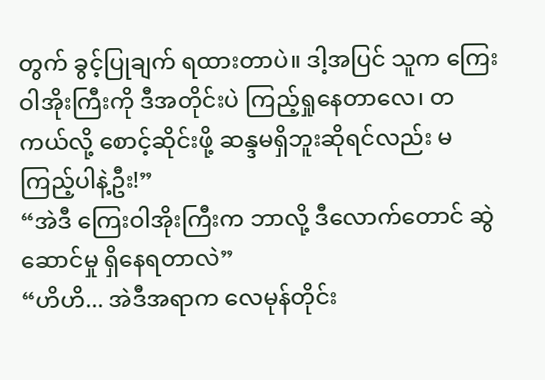တွက် ခွင့်ပြုချက် ရထားတာပဲ။ ဒါ့အပြင် သူက ကြေးဝါအိုးကြီးကို ဒီအတိုင်းပဲ ကြည့်ရှုနေတာလေ၊ တကယ်လို့ စောင့်ဆိုင်းဖို့ ဆန္ဒမရှိဘူးဆိုရင်လည်း မကြည့်ပါနဲ့ဦး!”
“အဲဒီ ကြေးဝါအိုးကြီးက ဘာလို့ ဒီလောက်တောင် ဆွဲဆောင်မှု ရှိနေရတာလဲ”
“ဟိဟိ... အဲဒီအရာက လေမုန်တိုင်း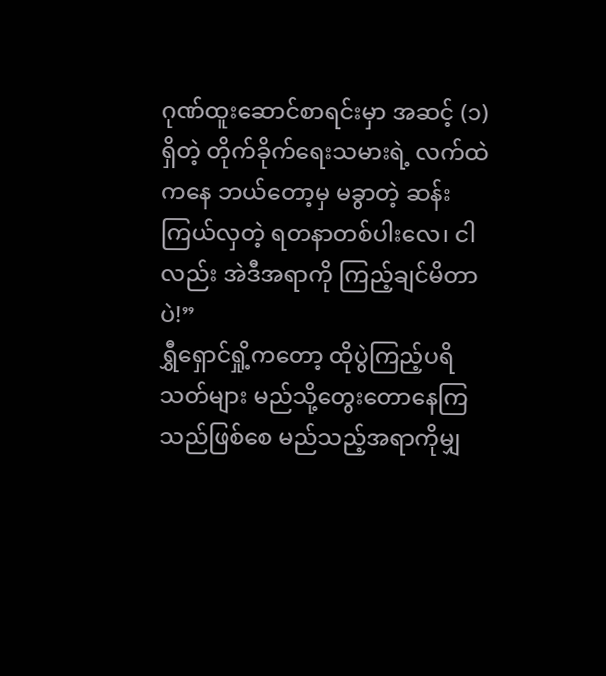ဂုဏ်ထူးဆောင်စာရင်းမှာ အဆင့် (၁) ရှိတဲ့ တိုက်ခိုက်ရေးသမားရဲ့ လက်ထဲကနေ ဘယ်တော့မှ မခွာတဲ့ ဆန်းကြယ်လှတဲ့ ရတနာတစ်ပါးလေ၊ ငါလည်း အဲဒီအရာကို ကြည့်ချင်မိတာပဲ!”
ရွှီရှောင်ရှို့ကတော့ ထိုပွဲကြည့်ပရိသတ်များ မည်သို့တွေးတောနေကြသည်ဖြစ်စေ မည်သည့်အရာကိုမျှ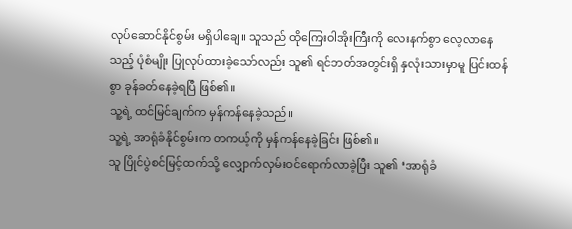လုပ်ဆောင်နိုင်စွမ်း မရှိပါချေ။ သူသည် ထိုကြေးဝါအိုးကြီးကို လေးနက်စွာ လေ့လာနေသည့် ပုံစံမျိုး ပြုလုပ်ထားခဲ့သော်လည်း သူ၏ ရင်ဘတ်အတွင်းရှိ နှလုံးသားမှာမူ ပြင်းထန်စွာ ခုန်ခတ်နေခဲ့ရပြီ ဖြစ်၏။
သူ့ရဲ့ ထင်မြင်ချက်က မှန်ကန်နေခဲ့သည်။
သူ့ရဲ့ အာရုံခံနိုင်စွမ်းက တကယ့်ကို မှန်ကန်နေခဲ့ခြင်း ဖြစ်၏။
သူ ပြိုင်ပွဲစင်မြင့်ထက်သို့ လျှောက်လှမ်းဝင်ရောက်လာခဲ့ပြီး သူ၏ ‘အာရုံခံ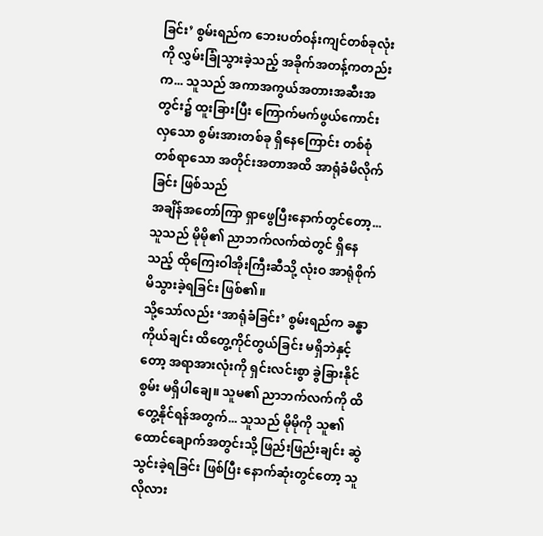ခြင်း’ စွမ်းရည်က ဘေးပတ်ဝန်းကျင်တစ်ခုလုံးကို လွှမ်းခြုံသွားခဲ့သည့် အခိုက်အတန့်ကတည်းက... သူသည် အကာအကွယ်အတားအဆီးအတွင်း၌ ထူးခြားပြီး ကြောက်မက်ဖွယ်ကောင်းလှသော စွမ်းအားတစ်ခု ရှိနေကြောင်း တစ်စုံတစ်ရာသော အတိုင်းအတာအထိ အာရုံခံမိလိုက်ခြင်း ဖြစ်သည်
အချိန်အတော်ကြာ ရှာဖွေပြီးနောက်တွင်တော့... သူသည် မိုမို၏ ညာဘက်လက်ထဲတွင် ရှိနေသည့် ထိုကြေးဝါအိုးကြီးဆီသို့ လုံးဝ အာရုံစိုက်မိသွားခဲ့ရခြင်း ဖြစ်၏။
သို့သော်လည်း ‘အာရုံခံခြင်း’ စွမ်းရည်က ခန္ဓာကိုယ်ချင်း ထိတွေ့ကိုင်တွယ်ခြင်း မရှိဘဲနှင့်တော့ အရာအားလုံးကို ရှင်းလင်းစွာ ခွဲခြားနိုင်စွမ်း မရှိပါချေ။ သူမ၏ ညာဘက်လက်ကို ထိတွေ့နိုင်ရန်အတွက်... သူသည် မိုမိုကို သူ၏ ထောင်ချောက်အတွင်းသို့ ဖြည်းဖြည်းချင်း ဆွဲသွင်းခဲ့ရခြင်း ဖြစ်ပြီး နောက်ဆုံးတွင်တော့ သူ လိုလား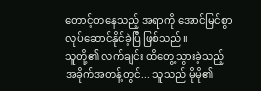တောင့်တနေသည့် အရာကို အောင်မြင်စွာ လုပ်ဆောင်နိုင်ခဲ့ပြီ ဖြစ်သည်။
သူတို့၏ လက်ချင်း ထိတွေ့သွားခဲ့သည့် အခိုက်အတန့်တွင်... သူသည် မိုမို၏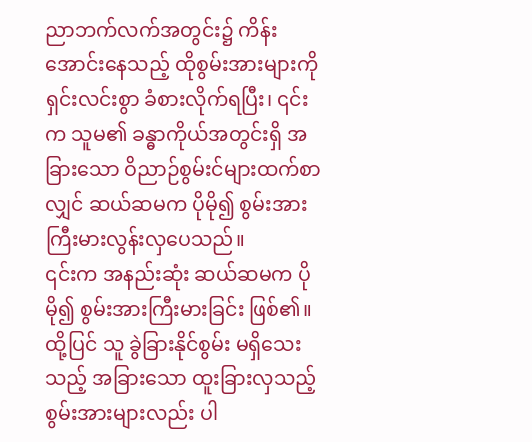ညာဘက်လက်အတွင်း၌ ကိန်းအောင်းနေသည့် ထိုစွမ်းအားများကို ရှင်းလင်းစွာ ခံစားလိုက်ရပြီး၊ ၎င်းက သူမ၏ ခန္ဓာကိုယ်အတွင်းရှိ အခြားသော ဝိညာဉ်စွမ်းင်များထက်စာလျှင် ဆယ်ဆမက ပိုမို၍ စွမ်းအားကြီးမားလွန်းလှပေသည်။
၎င်းက အနည်းဆုံး ဆယ်ဆမက ပိုမို၍ စွမ်းအားကြီးမားခြင်း ဖြစ်၏။
ထို့ပြင် သူ ခွဲခြားနိုင်စွမ်း မရှိသေးသည့် အခြားသော ထူးခြားလှသည့် စွမ်းအားများလည်း ပါ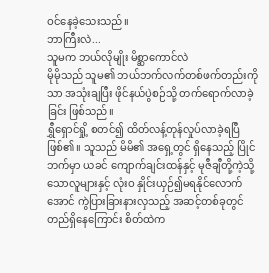ဝင်နေခဲ့သေးသည်။
ဘာကြီးလဲ...
သူမက ဘယ်လိုမျိုး မိစ္ဆာကောင်လဲ
မိုမိုသည် သူမ၏ ဘယ်ဘက်လက်တစ်ဖက်တည်းကိုသာ အသုံးချပြီး ဖိုင်နယ်ပွဲစဉ်သို့ တက်ရောက်လာခဲ့ခြင်း ဖြစ်သည်။
ရွှီရှောင်ရှို့ စတင်၍ ထိတ်လန့်တုန်လှုပ်လာခဲ့ရပြီ ဖြစ်၏။ သူသည် မိမိ၏ အရှေ့တွင် ရှိနေသည့် ပြိုင်ဘက်မှာ ယခင် ကျောက်ချင်းထန်နှင့် မုဇီချီတို့ကဲ့သို့သောလူများနှင့် လုံးဝ နှိုင်းယှဉ်၍မရနိုင်လောက်အောင် ကွဲပြားခြားနားလှသည့် အဆင့်တစ်ခုတွင် တည်ရှိနေကြောင်း စိတ်ထဲက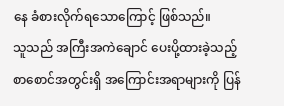နေ ခံစားလိုက်ရသောကြောင့် ဖြစ်သည်။
သူသည် အကြီးအကဲချောင် ပေးပို့ထားခဲ့သည့် စာစောင်အတွင်းရှိ အကြောင်းအရာများကို ပြန်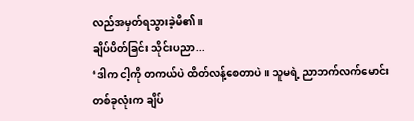လည်အမှတ်ရသွားခဲ့မိ၏။
ချိပ်ပိတ်ခြင်း သိုင်းပညာ...
‘ဒါက ငါ့ကို တကယ်ပဲ ထိတ်လန့်စေတာပဲ။ သူမရဲ့ ညာဘက်လက်မောင်းတစ်ခုလုံးက ချိပ်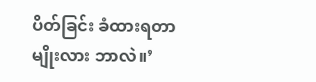ပိတ်ခြင်း ခံထားရတာမျိုးလား ဘာလဲ။’